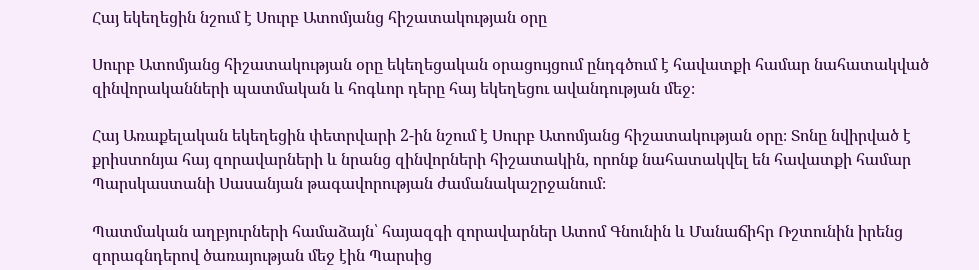Հայ եկեղեցին նշում է Սուրբ Ատոմյանց հիշատակության օրը

Սուրբ Ատոմյանց հիշատակության օրը եկեղեցական օրացույցում ընդգծում է հավատքի համար նահատակված զինվորականների պատմական և հոգևոր դերը հայ եկեղեցու ավանդության մեջ։

Հայ Առաքելական եկեղեցին փետրվարի 2-ին նշում է Սուրբ Ատոմյանց հիշատակության օրը։ Տոնը նվիրված է քրիստոնյա հայ զորավարների և նրանց զինվորների հիշատակին, որոնք նահատակվել են հավատքի համար Պարսկաստանի Սասանյան թագավորության ժամանակաշրջանում։

Պատմական աղբյուրների համաձայն՝ հայազգի զորավարներ Ատոմ Գնունին և Մանաճիհր Ռշտունին իրենց զորագնդերով ծառայության մեջ էին Պարսից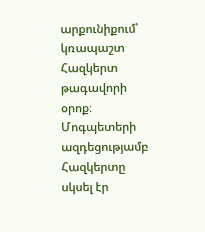արքունիքում՝ կռապաշտ Հազկերտ թագավորի օրոք։ Մոգպետերի ազդեցությամբ Հազկերտը սկսել էր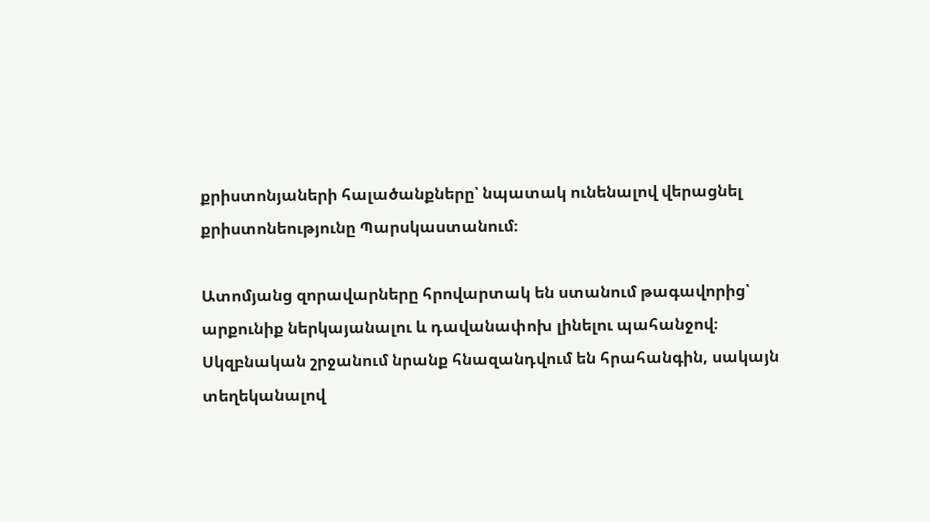քրիստոնյաների հալածանքները՝ նպատակ ունենալով վերացնել քրիստոնեությունը Պարսկաստանում։

Ատոմյանց զորավարները հրովարտակ են ստանում թագավորից՝ արքունիք ներկայանալու և դավանափոխ լինելու պահանջով։ Սկզբնական շրջանում նրանք հնազանդվում են հրահանգին, սակայն տեղեկանալով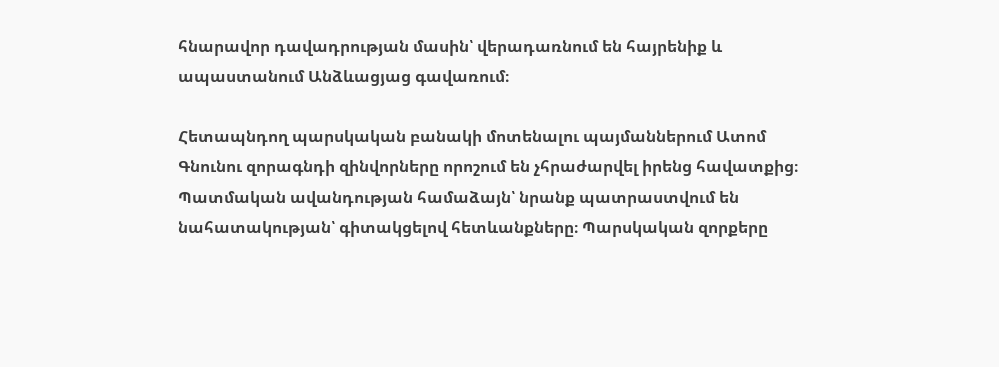հնարավոր դավադրության մասին՝ վերադառնում են հայրենիք և ապաստանում Անձևացյաց գավառում։

Հետապնդող պարսկական բանակի մոտենալու պայմաններում Ատոմ Գնունու զորագնդի զինվորները որոշում են չհրաժարվել իրենց հավատքից։ Պատմական ավանդության համաձայն՝ նրանք պատրաստվում են նահատակության՝ գիտակցելով հետևանքները։ Պարսկական զորքերը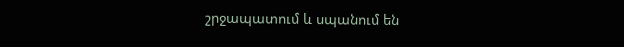շրջապատում և սպանում են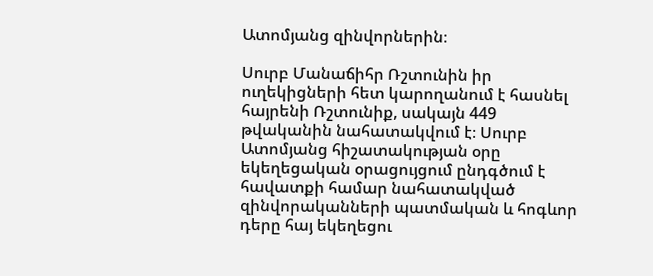Ատոմյանց զինվորներին։

Սուրբ Մանաճիհր Ռշտունին իր ուղեկիցների հետ կարողանում է հասնել հայրենի Ռշտունիք, սակայն 449 թվականին նահատակվում է։ Սուրբ Ատոմյանց հիշատակության օրը եկեղեցական օրացույցում ընդգծում է հավատքի համար նահատակված զինվորականների պատմական և հոգևոր դերը հայ եկեղեցու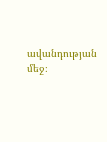ավանդության մեջ։